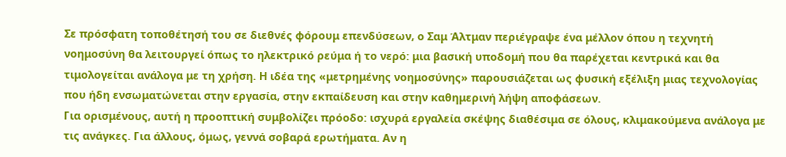Σε πρόσφατη τοποθέτησή του σε διεθνές φόρουμ επενδύσεων, ο Σαμ Άλτμαν περιέγραψε ένα μέλλον όπου η τεχνητή νοημοσύνη θα λειτουργεί όπως το ηλεκτρικό ρεύμα ή το νερό: μια βασική υποδομή που θα παρέχεται κεντρικά και θα τιμολογείται ανάλογα με τη χρήση. Η ιδέα της «μετρημένης νοημοσύνης» παρουσιάζεται ως φυσική εξέλιξη μιας τεχνολογίας που ήδη ενσωματώνεται στην εργασία, στην εκπαίδευση και στην καθημερινή λήψη αποφάσεων.
Για ορισμένους, αυτή η προοπτική συμβολίζει πρόοδο: ισχυρά εργαλεία σκέψης διαθέσιμα σε όλους, κλιμακούμενα ανάλογα με τις ανάγκες. Για άλλους, όμως, γεννά σοβαρά ερωτήματα. Αν η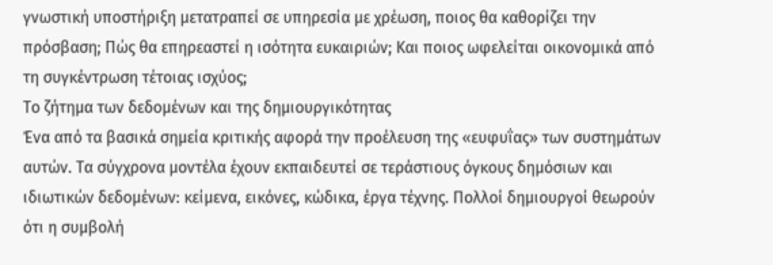γνωστική υποστήριξη μετατραπεί σε υπηρεσία με χρέωση, ποιος θα καθορίζει την πρόσβαση; Πώς θα επηρεαστεί η ισότητα ευκαιριών; Και ποιος ωφελείται οικονομικά από τη συγκέντρωση τέτοιας ισχύος;
Το ζήτημα των δεδομένων και της δημιουργικότητας
Ένα από τα βασικά σημεία κριτικής αφορά την προέλευση της «ευφυΐας» των συστημάτων αυτών. Τα σύγχρονα μοντέλα έχουν εκπαιδευτεί σε τεράστιους όγκους δημόσιων και ιδιωτικών δεδομένων: κείμενα, εικόνες, κώδικα, έργα τέχνης. Πολλοί δημιουργοί θεωρούν ότι η συμβολή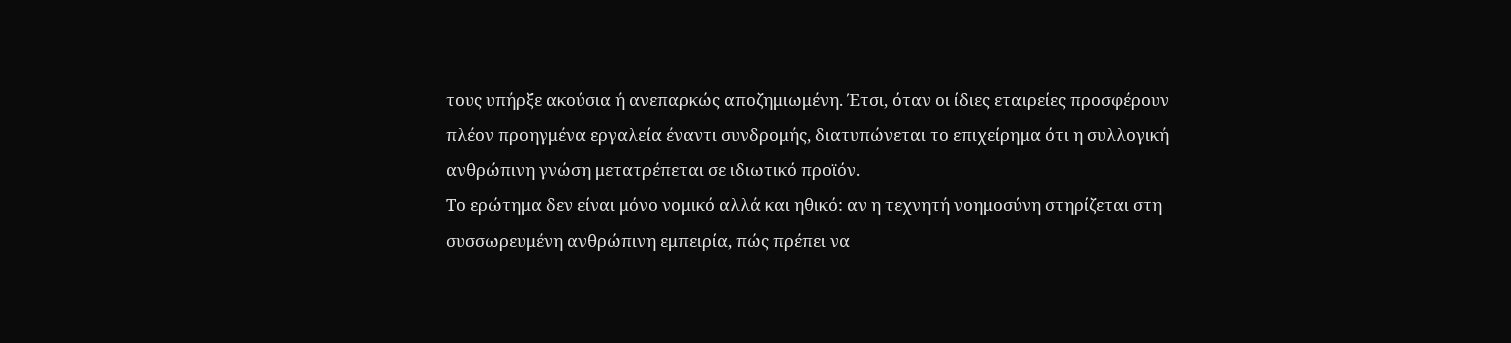τους υπήρξε ακούσια ή ανεπαρκώς αποζημιωμένη. Έτσι, όταν οι ίδιες εταιρείες προσφέρουν πλέον προηγμένα εργαλεία έναντι συνδρομής, διατυπώνεται το επιχείρημα ότι η συλλογική ανθρώπινη γνώση μετατρέπεται σε ιδιωτικό προϊόν.
Το ερώτημα δεν είναι μόνο νομικό αλλά και ηθικό: αν η τεχνητή νοημοσύνη στηρίζεται στη συσσωρευμένη ανθρώπινη εμπειρία, πώς πρέπει να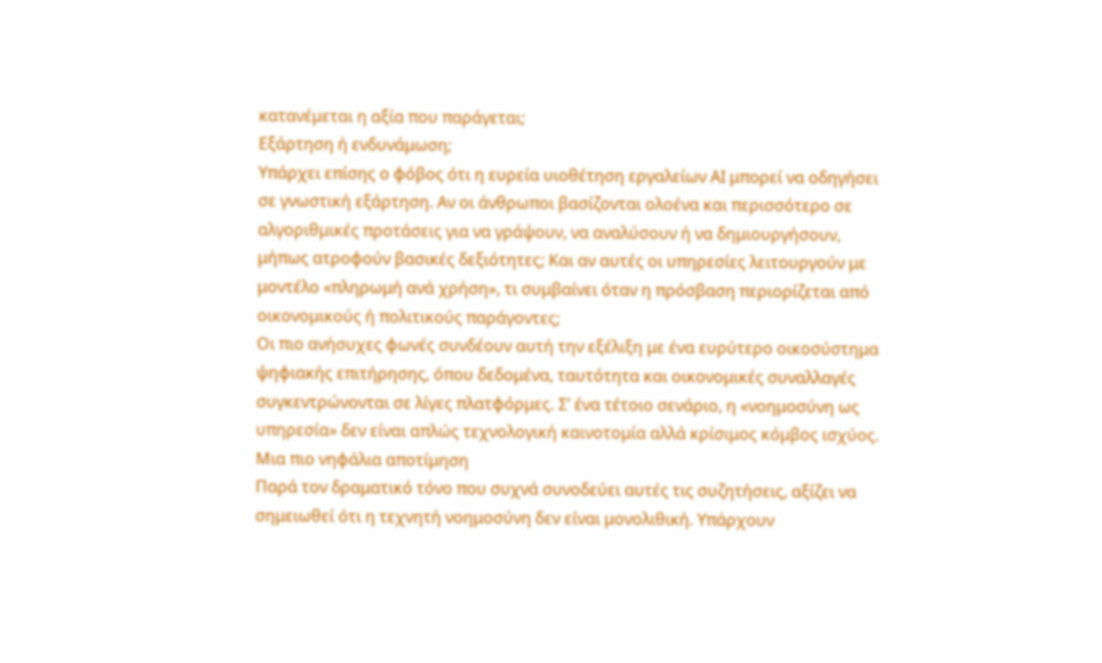κατανέμεται η αξία που παράγεται;
Εξάρτηση ή ενδυνάμωση;
Υπάρχει επίσης ο φόβος ότι η ευρεία υιοθέτηση εργαλείων ΑΙ μπορεί να οδηγήσει σε γνωστική εξάρτηση. Αν οι άνθρωποι βασίζονται ολοένα και περισσότερο σε αλγοριθμικές προτάσεις για να γράψουν, να αναλύσουν ή να δημιουργήσουν, μήπως ατροφούν βασικές δεξιότητες; Και αν αυτές οι υπηρεσίες λειτουργούν με μοντέλο «πληρωμή ανά χρήση», τι συμβαίνει όταν η πρόσβαση περιορίζεται από οικονομικούς ή πολιτικούς παράγοντες;
Οι πιο ανήσυχες φωνές συνδέουν αυτή την εξέλιξη με ένα ευρύτερο οικοσύστημα ψηφιακής επιτήρησης, όπου δεδομένα, ταυτότητα και οικονομικές συναλλαγές συγκεντρώνονται σε λίγες πλατφόρμες. Σ’ ένα τέτοιο σενάριο, η «νοημοσύνη ως υπηρεσία» δεν είναι απλώς τεχνολογική καινοτομία αλλά κρίσιμος κόμβος ισχύος.
Μια πιο νηφάλια αποτίμηση
Παρά τον δραματικό τόνο που συχνά συνοδεύει αυτές τις συζητήσεις, αξίζει να σημειωθεί ότι η τεχνητή νοημοσύνη δεν είναι μονολιθική. Υπάρχουν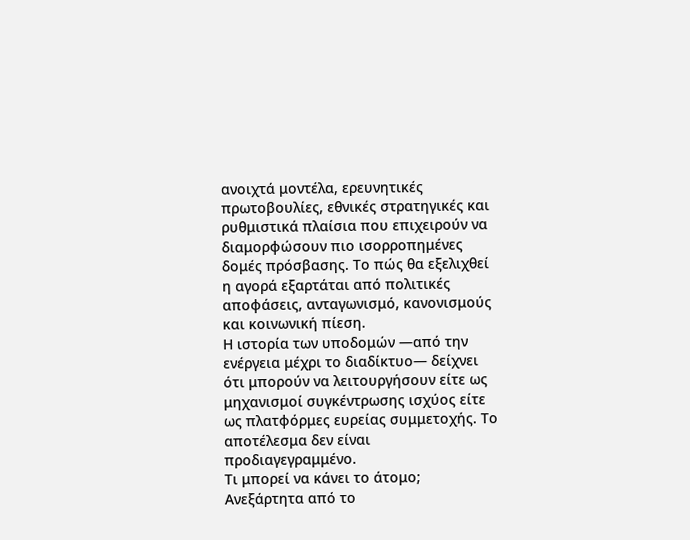ανοιχτά μοντέλα, ερευνητικές πρωτοβουλίες, εθνικές στρατηγικές και ρυθμιστικά πλαίσια που επιχειρούν να διαμορφώσουν πιο ισορροπημένες δομές πρόσβασης. Το πώς θα εξελιχθεί η αγορά εξαρτάται από πολιτικές αποφάσεις, ανταγωνισμό, κανονισμούς και κοινωνική πίεση.
Η ιστορία των υποδομών —από την ενέργεια μέχρι το διαδίκτυο— δείχνει ότι μπορούν να λειτουργήσουν είτε ως μηχανισμοί συγκέντρωσης ισχύος είτε ως πλατφόρμες ευρείας συμμετοχής. Το αποτέλεσμα δεν είναι προδιαγεγραμμένο.
Τι μπορεί να κάνει το άτομο;
Ανεξάρτητα από το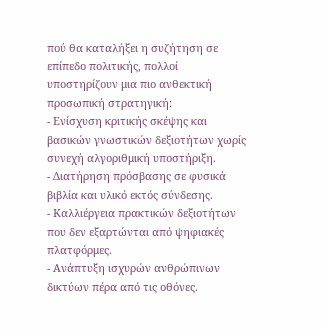πού θα καταλήξει η συζήτηση σε επίπεδο πολιτικής, πολλοί υποστηρίζουν μια πιο ανθεκτική προσωπική στρατηγική:
- Ενίσχυση κριτικής σκέψης και βασικών γνωστικών δεξιοτήτων χωρίς συνεχή αλγοριθμική υποστήριξη.
- Διατήρηση πρόσβασης σε φυσικά βιβλία και υλικό εκτός σύνδεσης.
- Καλλιέργεια πρακτικών δεξιοτήτων που δεν εξαρτώνται από ψηφιακές πλατφόρμες.
- Ανάπτυξη ισχυρών ανθρώπινων δικτύων πέρα από τις οθόνες.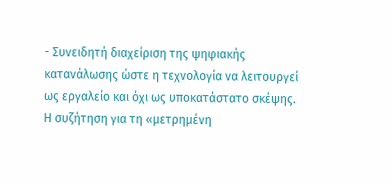- Συνειδητή διαχείριση της ψηφιακής κατανάλωσης ώστε η τεχνολογία να λειτουργεί ως εργαλείο και όχι ως υποκατάστατο σκέψης.
Η συζήτηση για τη «μετρημένη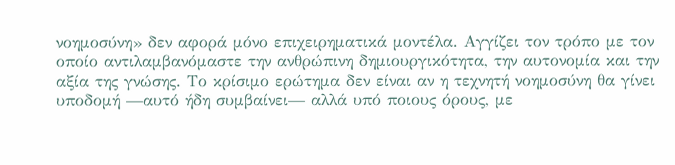νοημοσύνη» δεν αφορά μόνο επιχειρηματικά μοντέλα. Αγγίζει τον τρόπο με τον οποίο αντιλαμβανόμαστε την ανθρώπινη δημιουργικότητα, την αυτονομία και την αξία της γνώσης. Το κρίσιμο ερώτημα δεν είναι αν η τεχνητή νοημοσύνη θα γίνει υποδομή —αυτό ήδη συμβαίνει— αλλά υπό ποιους όρους, με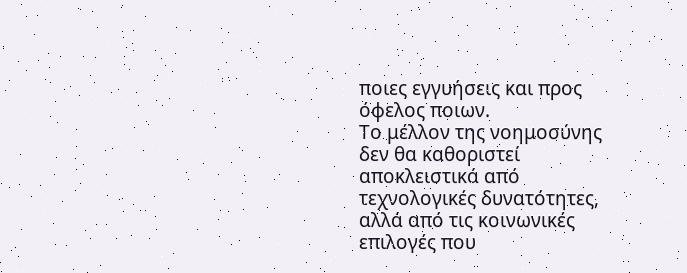ποιες εγγυήσεις και προς όφελος ποιων.
Το μέλλον της νοημοσύνης δεν θα καθοριστεί αποκλειστικά από τεχνολογικές δυνατότητες, αλλά από τις κοινωνικές επιλογές που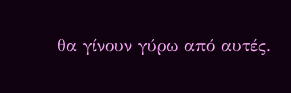θα γίνουν γύρω από αυτές.